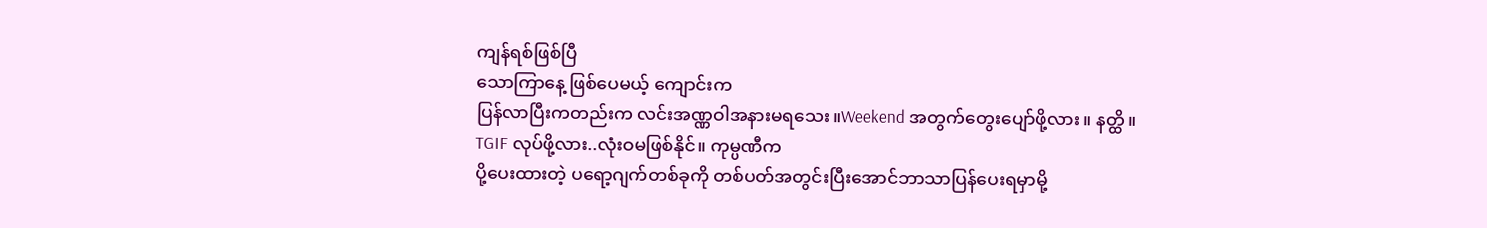ကျန်ရစ်ဖြစ်ပြီ
သောကြာနေ့ ဖြစ်ပေမယ့် ကျောင်းက
ပြန်လာပြီးကတည်းက လင်းအဏ္ဏဝါအနားမရသေး။Weekend အတွက်တွေးပျော်ဖို့လား။ နတ္ထိ။
TGIF လုပ်ဖို့လား..လုံးဝမဖြစ်နိုင်။ ကုမ္ပဏီက
ပို့ပေးထားတဲ့ ပရော့ဂျက်တစ်ခုကို တစ်ပတ်အတွင်းပြီးအောင်ဘာသာပြန်ပေးရမှာမို့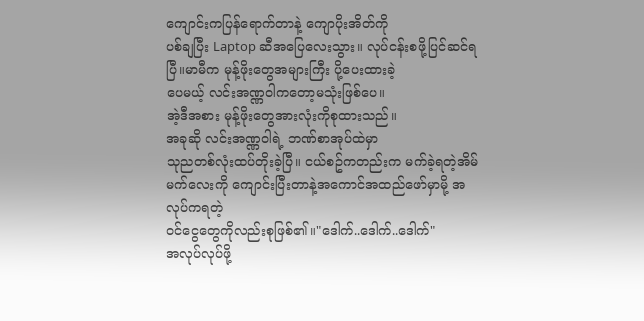ကျောင်းကပြန်ရောက်တာနဲ့ ကျောပိုးအိတ်ကို
ပစ်ချပြီး Laptop ဆီအပြေလေးသွား။ လုပ်ငန်းစဖို့ပြင်ဆင်ရပြီ။မာမီက မုန့်ဖိုးတွေအများကြီး ပို့ပေးထားခဲ့
ပေမယ့် လင်းအဏ္ဏဝါကတော့မသုံးဖြစ်ပေ။
အဲ့ဒီအစား မုန့်ဖိုးတွေအားလုံးကိုစုထားသည်။
အခုဆို လင်းအဏ္ဏဝါရဲ့ ဘဏ်စာအုပ်ထဲမှာ
သုညတစ်လုံးထပ်တိုးခဲ့ပြီ။ ငယ်စဥ်ကတည်းက မက်ခဲ့ရတဲ့အိမ်မက်လေးကို ကျောင်းပြီးတာနဲ့အကောင်အထည်ဖော်မှာမို့ အလုပ်ကရတဲ့
ဝင်ငွေတွေကိုလည်းစုဖြစ်၏။"ဒေါက်..ဒေါက်..ဒေါက်"
အလုပ်လုပ်ဖို့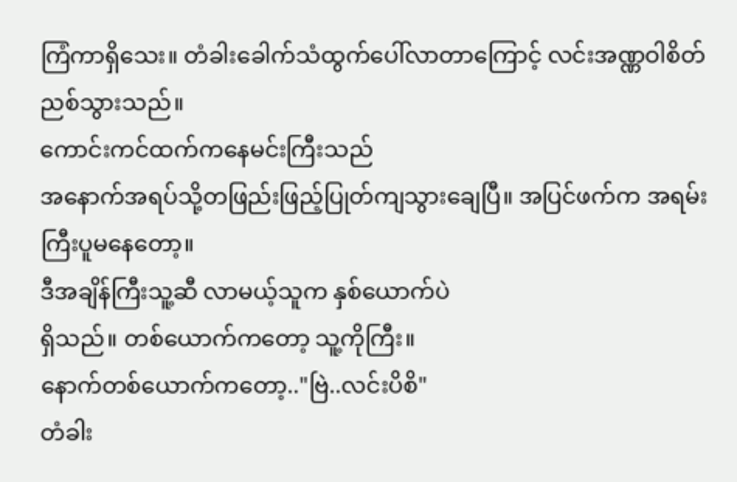ကြံကာရှိသေး။ တံခါးခေါက်သံထွက်ပေါ်လာတာကြောင့် လင်းအဏ္ဏဝါစိတ်ညစ်သွားသည်။
ကောင်းကင်ထက်ကနေမင်းကြီးသည်
အနောက်အရပ်သို့တဖြည်းဖြည့်ပြုတ်ကျသွားချေပြီ။ အပြင်ဖက်က အရမ်းကြီးပူမနေတော့။
ဒီအချိန်ကြီးသူ့ဆီ လာမယ့်သူက နှစ်ယောက်ပဲ
ရှိသည်။ တစ်ယောက်ကတော့ သူ့ကိုကြီး။
နောက်တစ်ယောက်ကတော့.."ဗြဲ..လင်းပိစိ"
တံခါး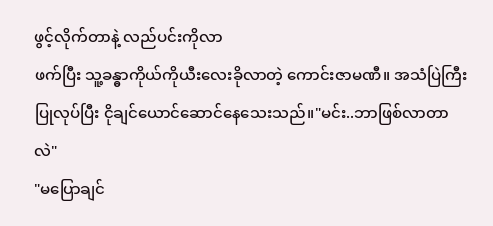ဖွင့်လိုက်တာနဲ့ လည်ပင်းကိုလာ
ဖက်ပြီး သူ့ခန္ဓာကိုယ်ကိုယီးလေးခိုလာတဲ့ ကောင်းဇာမဏီ။ အသံပြဲကြီးပြုလုပ်ပြီး ငိုချင်ယောင်ဆောင်နေသေးသည်။"မင်း..ဘာဖြစ်လာတာလဲ"
"မပြောချင်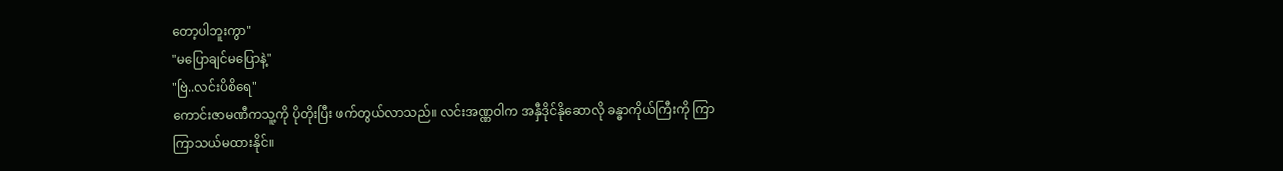တော့ပါဘူးကွာ"
"မပြောချင်မပြောနဲ့"
"ဗြဲ..လင်းပိစိရေ"
ကောင်းဇာမဏီကသူ့ကို ပိုတိုးပြီး ဖက်တွယ်လာသည်။ လင်းအဏ္ဏဝါက အနှီဒိုင်နိုဆောလို ခန္ဓာကိုယ်ကြီးကို ကြာကြာသယ်မထားနိုင်။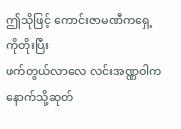ဤသိုဖြင့် ကောင်းဇာမဏီကရှေ့ကိုတိုးပြီး
ဖက်တွယ်လာလေ လင်းအဏ္ဏဝါကနောက်သို့ဆုတ်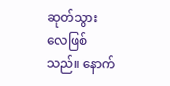ဆုတ်သွားလေဖြစ်သည်။ နောက်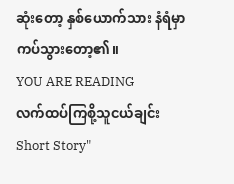ဆုံးတော့ နှစ်ယောက်သား နံရံမှာကပ်သွားတော့၏။
YOU ARE READING
လက်ထပ်ကြစို့သူငယ်ချင်း
Short Story"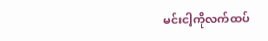မင်းငါ့ကိုလက်ထပ်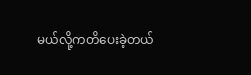မယ်လို့ကတိပေးခဲ့တယ်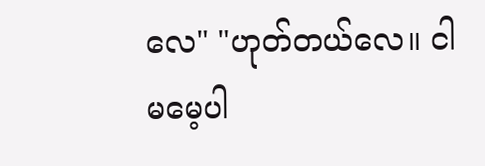လေ" "ဟုတ်တယ်လေ။ ငါမမေ့ပါ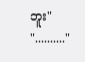ဘူး" ".........."